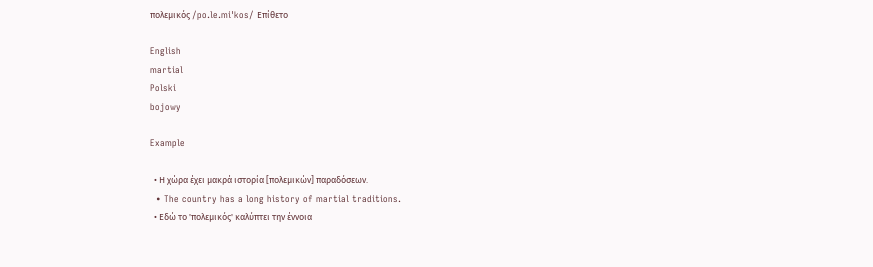πολεμικός /po.le.miˈkos/ Επίθετο

English
martial
Polski
bojowy

Example

  • Η χώρα έχει μακρά ιστορία [πολεμικών] παραδόσεων.
  • The country has a long history of martial traditions.
  • Εδώ το 'πολεμικός' καλύπτει την έννοια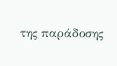της παράδοσης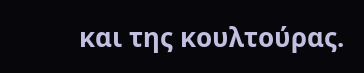και της κουλτούρας.